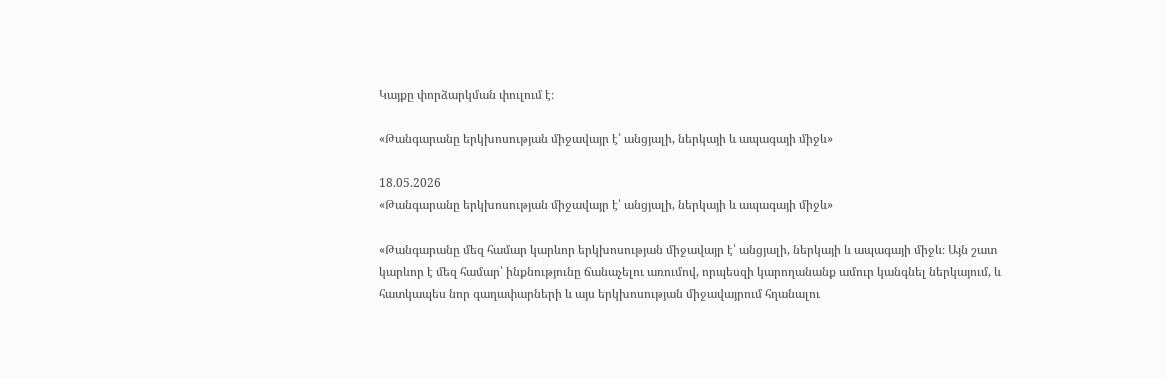Կայքը փորձարկման փուլում է։

«Թանգարանը երկխոսության միջավայր է՝ անցյալի, ներկայի և ապագայի միջև»

18.05.2026
«Թանգարանը երկխոսության միջավայր է՝ անցյալի, ներկայի և ապագայի միջև»

«Թանգարանը մեզ համար կարևոր երկխոսության միջավայր է՝ անցյալի, ներկայի և ապագայի միջև։ Այն շատ կարևոր է մեզ համար՝ ինքնությունը ճանաչելու առումով, որպեսզի կարողանանք ամուր կանգնել ներկայում, և հատկապես նոր գաղափարների և այս երկխոսության միջավայրում հղանալու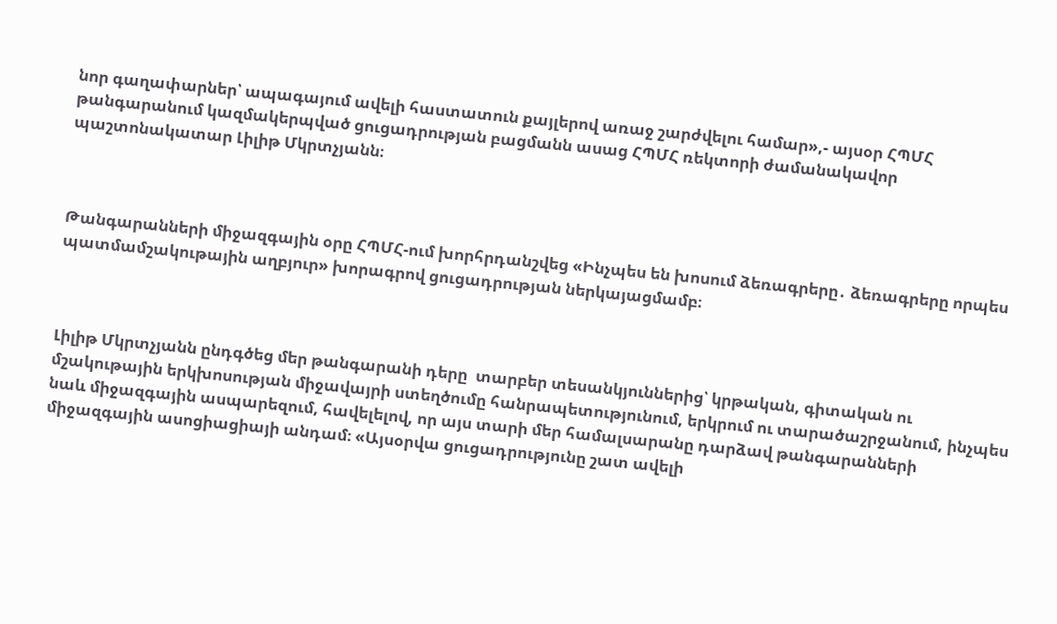նոր գաղափարներ՝ ապագայում ավելի հաստատուն քայլերով առաջ շարժվելու համար»,- այսօր ՀՊՄՀ թանգարանում կազմակերպված ցուցադրության բացմանն ասաց ՀՊՄՀ ռեկտորի ժամանակավոր պաշտոնակատար Լիլիթ Մկրտչյանն։



Թանգարանների միջազգային օրը ՀՊՄՀ-ում խորհրդանշվեց «Ինչպես են խոսում ձեռագրերը․ ձեռագրերը որպես պատմամշակութային աղբյուր» խորագրով ցուցադրության ներկայացմամբ։



Լիլիթ Մկրտչյանն ընդգծեց մեր թանգարանի դերը  տարբեր տեսանկյուններից՝ կրթական, գիտական ու մշակութային երկխոսության միջավայրի ստեղծումը հանրապետությունում, երկրում ու տարածաշրջանում, ինչպես նաև միջազգային ասպարեզում, հավելելով, որ այս տարի մեր համալսարանը դարձավ թանգարանների միջազգային ասոցիացիայի անդամ։ «Այսօրվա ցուցադրությունը շատ ավելի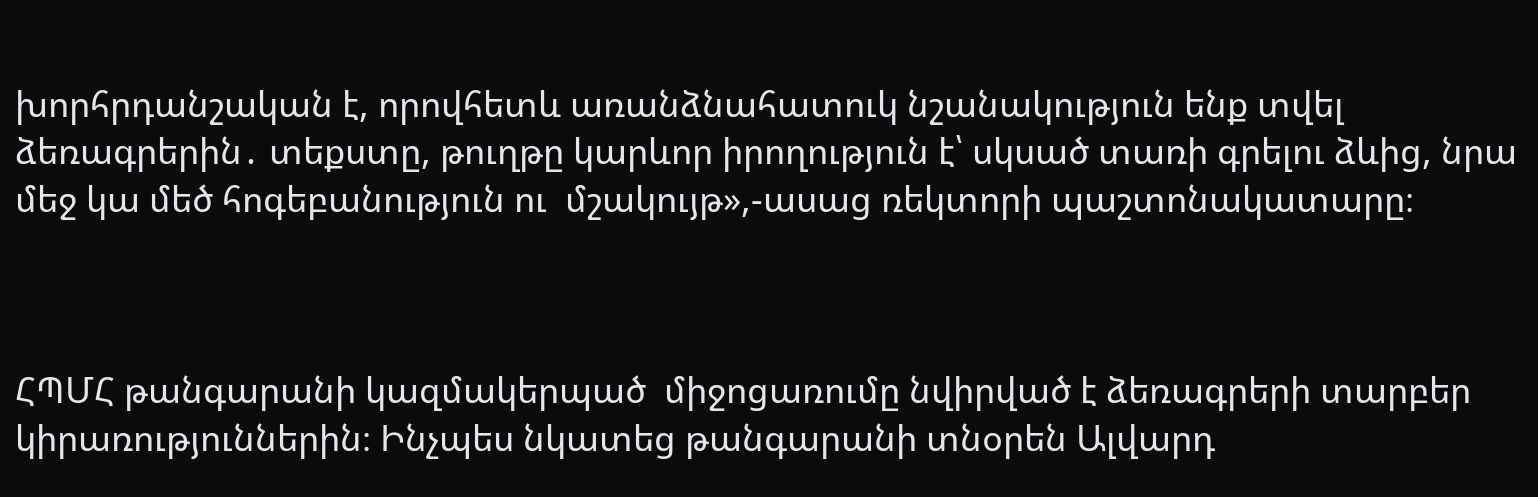խորհրդանշական է, որովհետև առանձնահատուկ նշանակություն ենք տվել ձեռագրերին․ տեքստը, թուղթը կարևոր իրողություն է՝ սկսած տառի գրելու ձևից, նրա մեջ կա մեծ հոգեբանություն ու  մշակույթ»,-ասաց ռեկտորի պաշտոնակատարը։



ՀՊՄՀ թանգարանի կազմակերպած  միջոցառումը նվիրված է ձեռագրերի տարբեր կիրառություններին։ Ինչպես նկատեց թանգարանի տնօրեն Ալվարդ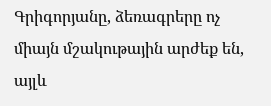Գրիգորյանը, ձեռագրերը ոչ միայն մշակութային արժեք են, այլև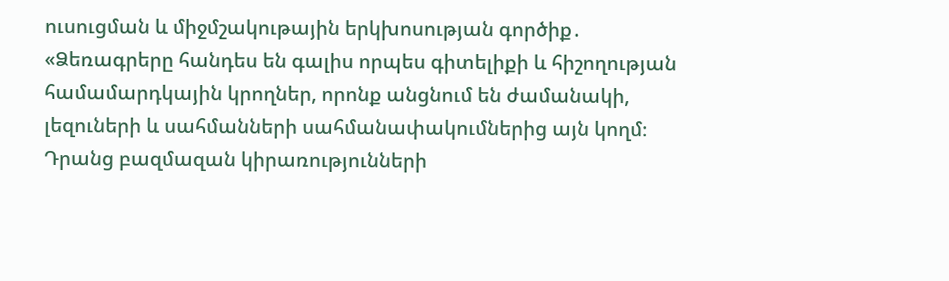ուսուցման և միջմշակութային երկխոսության գործիք․ «Ձեռագրերը հանդես են գալիս որպես գիտելիքի և հիշողության համամարդկային կրողներ, որոնք անցնում են ժամանակի, լեզուների և սահմանների սահմանափակումներից այն կողմ։ Դրանց բազմազան կիրառությունների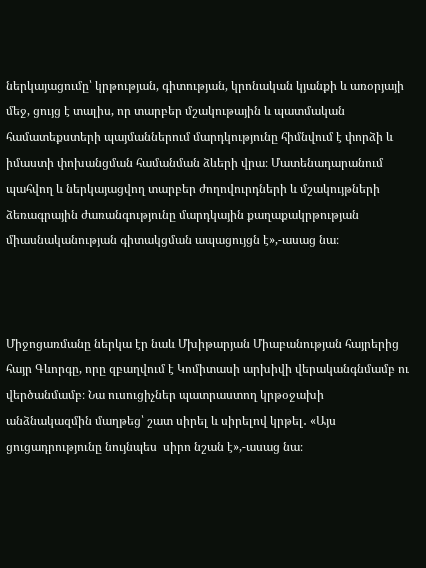ներկայացումը՝ կրթության, գիտության, կրոնական կյանքի և առօրյայի մեջ, ցույց է տալիս, որ տարբեր մշակութային և պատմական համատեքստերի պայմաններում մարդկությունը հիմնվում է փորձի և իմաստի փոխանցման համանման ձևերի վրա։ Մատենադարանում պահվող և ներկայացվող տարբեր ժողովուրդների և մշակույթների ձեռագրային ժառանգությունը մարդկային քաղաքակրթության միասնականության գիտակցման ապացույցն է»,-ասաց նա։



Միջոցառմանը ներկա էր նաև Մխիթարյան Միաբանության հայրերից հայր Գևորգը, որը զբաղվում է Կոմիտասի արխիվի վերականգնմամբ ու վերծանմամբ։ Նա ուսուցիչներ պատրաստող կրթօջախի անձնակազմին մաղթեց՝ շատ սիրել և սիրելով կրթել․ «Այս ցուցադրությունը նույնպես  սիրո նշան է»,-ասաց նա։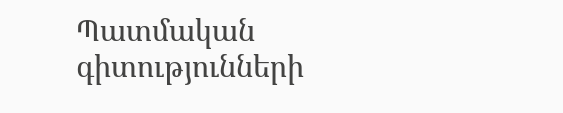Պատմական  գիտությունների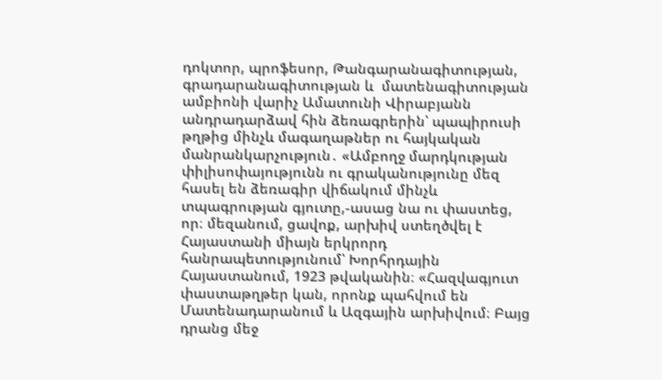դոկտոր, պրոֆեսոր, Թանգարանագիտության, գրադարանագիտության և  մատենագիտության ամբիոնի վարիչ Ամատունի Վիրաբյանն անդրադարձավ հին ձեռագրերին՝ պապիրուսի թղթից մինչև մագաղաթներ ու հայկական մանրանկարչություն․ «Ամբողջ մարդկության փիլիսոփայությունն ու գրականությունը մեզ հասել են ձեռագիր վիճակում մինչև տպագրության գյուտը,-ասաց նա ու փաստեց, որ։ մեզանում, ցավոք, արխիվ ստեղծվել է Հայաստանի միայն երկրորդ հանրապետությունում՝ Խորհրդային Հայաստանում, 1923 թվականին։ «Հազվագյուտ փաստաթղթեր կան, որոնք պահվում են Մատենադարանում և Ազգային արխիվում։ Բայց դրանց մեջ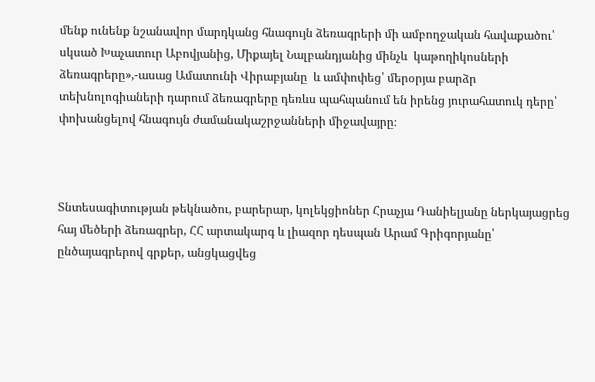մենք ունենք նշանավոր մարդկանց հնագույն ձեռագրերի մի ամբողջական հավաքածու՝ սկսած Խաչատուր Աբովյանից, Միքայել Նալբանդյանից մինչև  կաթողիկոսների ձեռագրերը»,-ասաց Ամատունի Վիրաբյանը  և ամփոփեց՝ մերօրյա բարձր տեխնոլոգիաների դարում ձեռագրերը դեռևս պահպանում են իրենց յուրահատուկ դերը՝ փոխանցելով հնագույն ժամանակաշրջանների միջավայրը։



Տնտեսագիտության թեկնածու, բարերար, կոլեկցիոներ Հրաչյա Դանիելյանը ներկայացրեց հայ մեծերի ձեռագրեր, ՀՀ արտակարգ և լիազոր դեսպան Արամ Գրիգորյանը՝ ընծայագրերով գրքեր, անցկացվեց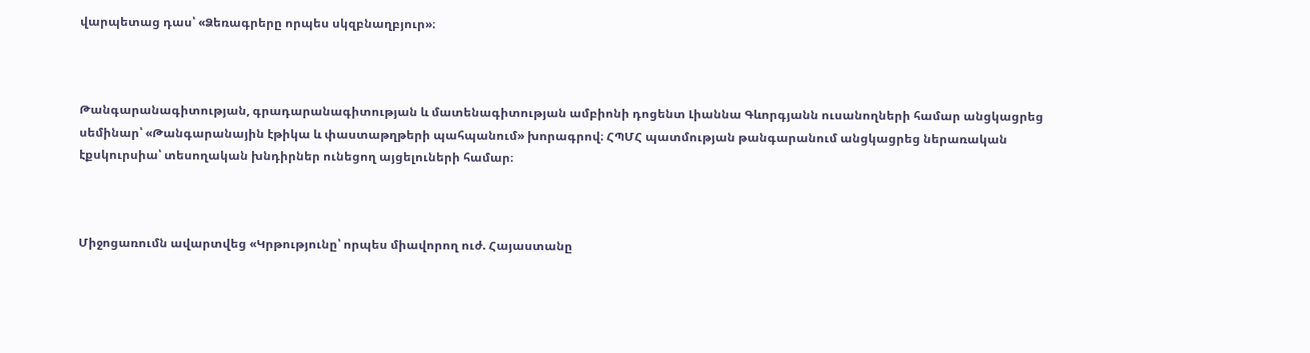վարպետաց դաս՝ «Ձեռագրերը որպես սկզբնաղբյուր»։



Թանգարանագիտության, գրադարանագիտության և մատենագիտության ամբիոնի դոցենտ Լիաննա Գևորգյանն ուսանողների համար անցկացրեց սեմինար՝ «Թանգարանային էթիկա և փաստաթղթերի պահպանում» խորագրով։ ՀՊՄՀ պատմության թանգարանում անցկացրեց ներառական էքսկուրսիա՝ տեսողական խնդիրներ ունեցող այցելուների համար։



Միջոցառումն ավարտվեց «Կրթությունը՝ որպես միավորող ուժ. Հայաստանը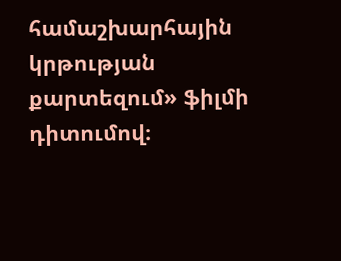համաշխարհային կրթության քարտեզում» ֆիլմի դիտումով։